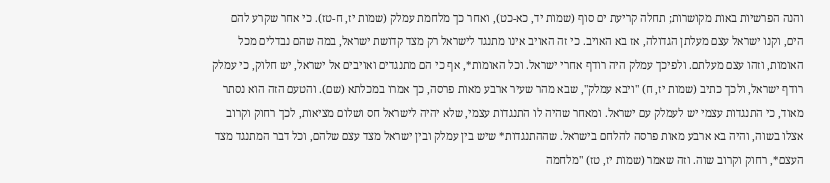והנה הפרשיות באות מקושרות; תחלה קריעת ים סוף (שמות יד, כא-כט), ואחר כך מלחמת עמלק (שמות יז, ח-טז). כי אחר שקרע להם הים, וקנו ישראל עצם מעלתן הגדולה, אז בא האויב. כי זה האויב אינו מתנגד לישראל רק מצד קדושת ישראל, במה שהם נבדלים מכל האומות, וזהו עצם מעלתם. ולפיכך עמלק היה רודף אחרי ישראל. וכל האומות*, אף כי הם מתנגדים ואויבים אל ישראל, יש חלוק, כי עמלק רודף ישראל, ולכך כתיב (שמות יז, ח) "ויבא עמלק", שבא מהר שעיר ארבע מאות פרסה, כך אמרו במכלתא (שם). והטעם הזה הוא נסתר מאוד, כי התנגדות עצמי יש לעמלק עם ישראל. ומאחר שהיה לו התנגדות עצמי, שלא יהיה לישראל חס ושלום מציאות, לכך רחוק וקרוב אצלו בשוה, והיה בא ארבע מאות פרסה להלחם בישראל. שההתנגדות* שיש בין עמלק ובין ישראל מצד עצם שלהם, וכל דבר המתנגד מצד העצם*, רחוק וקרוב שוה. וזה שאמר (שמות יז, טז) "מלחמה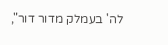לה' בעמלק מדור דור",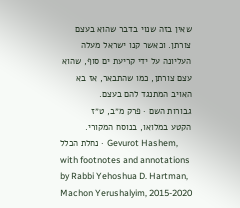שאין בזה שנוי בדבר שהוא בעצם צורתן. וכאשר קנו ישראל מעלה העליונה על ידי קריעת ים סוף, שהוא עצם צורתן, כמו שהתבאר, אז בא האויב המתנגד להם בעצם.
גבורות השם · פרק מ״ב, ט״ז
הקטע במלואו, בנוסח המקורי.
נחלת הכלל · Gevurot Hashem, with footnotes and annotations by Rabbi Yehoshua D. Hartman, Machon Yerushalyim, 2015-2020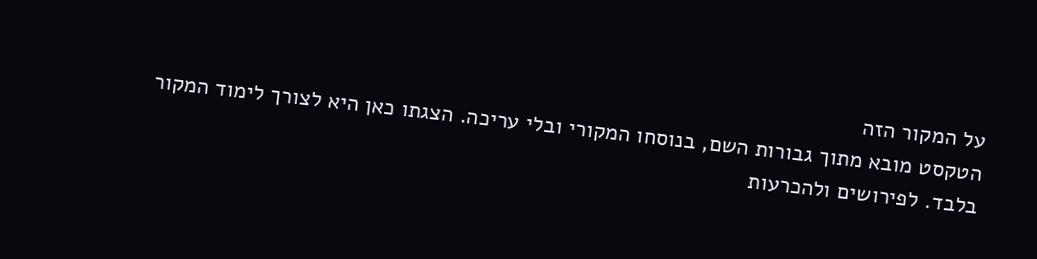על המקור הזה
הטקסט מובא מתוך גבורות השם, בנוסחו המקורי ובלי עריכה. הצגתו כאן היא לצורך לימוד המקור בלבד. לפירושים ולהכרעות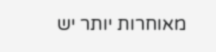מאוחרות יותר יש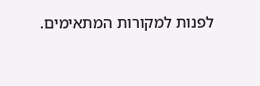לפנות למקורות המתאימים.